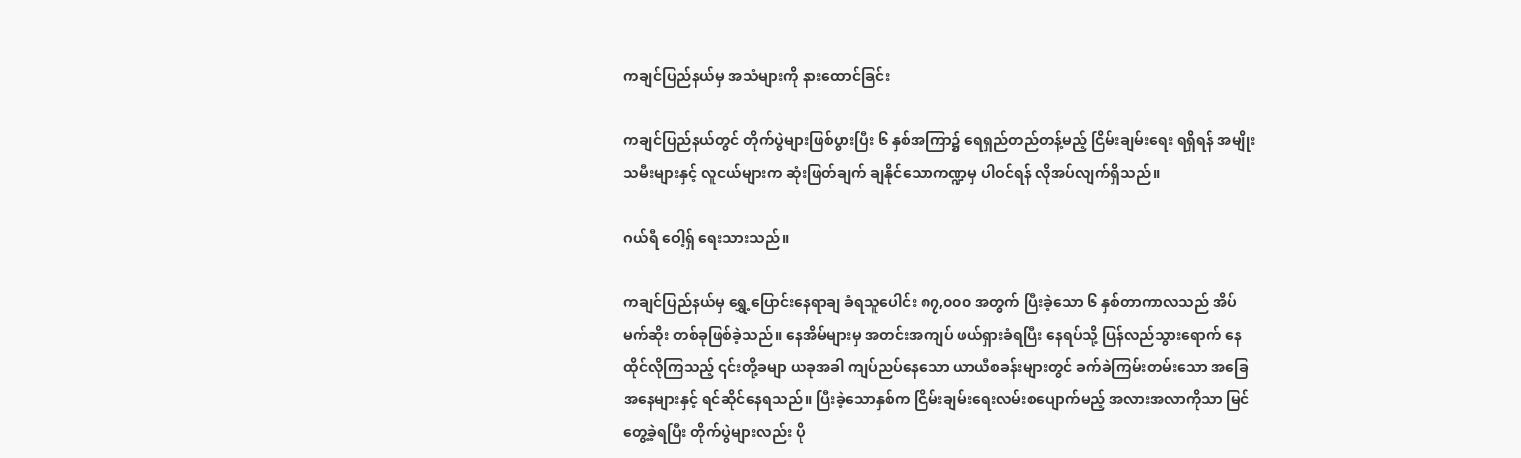ကချင်ပြည်နယ်မှ အသံများကို နားထောင်ခြင်း

ကချင်ပြည်နယ်တွင် တိုက်ပွဲများဖြစ်ပွားပြီး ၆ နှစ်အကြာ၌ ရေရှည်တည်တန့်မည့် ငြိမ်းချမ်းရေး ရရှိရန် အမျိုးသမီးများနှင့် လူငယ်များက ဆုံးဖြတ်ချက် ချနိုင်သောကဏ္ဍမှ ပါဝင်ရန် လိုအပ်လျက်ရှိသည်။

ဂယ်ရီ ဝေါ့ရှ် ရေးသားသည်။

ကချင်ပြည်နယ်မှ ရွှေ့ပြောင်းနေရာချ ခံရသူပေါင်း ၈၇,၀၀၀ အတွက် ပြီးခဲ့သော ၆ နှစ်တာကာလသည် အိပ်မက်ဆိုး တစ်ခုဖြစ်ခဲ့သည်။ နေအိမ်များမှ အတင်းအကျပ် ဖယ်ရှားခံရပြီး နေရပ်သို့ ပြန်လည်သွားရောက် နေထိုင်လိုကြသည့် ၎င်းတို့ခမျာ ယခုအခါ ကျပ်ညပ်နေသော ယာယီစခန်းများတွင် ခက်ခဲကြမ်းတမ်းသော အခြေအနေများနှင့် ရင်ဆိုင်နေရသည်။ ပြီးခဲ့သောနှစ်က ငြိမ်းချမ်းရေးလမ်းစပျောက်မည့် အလားအလာကိုသာ မြင်တွေ့ခဲ့ရပြီး တိုက်ပွဲများလည်း ပို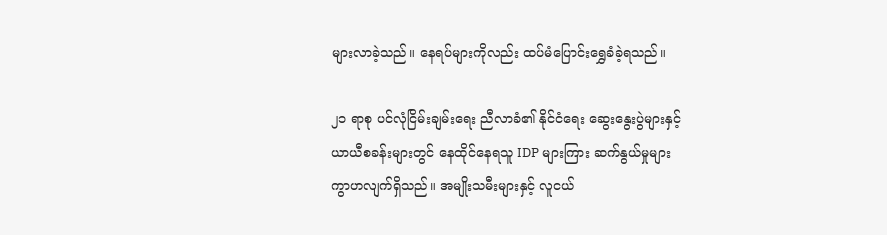များလာခဲ့သည်။ နေရပ်များကိုလည်း ထပ်မံပြောင်းရွှေခံခဲ့ရသည်။

၂၁ ရာစု ပင်လုံငြိမ်းချမ်းရေး ညီလာခံ၏ နိုင်ငံရေး ဆွေးနွေးပွဲများနှင့် ယာယီစခန်းများတွင် နေထိုင်နေရသူ IDP များကြား ဆက်နွယ်မှုများ ကွာဟလျက်ရှိသည်။ အမျိုးသမီးများနှင့် လူငယ်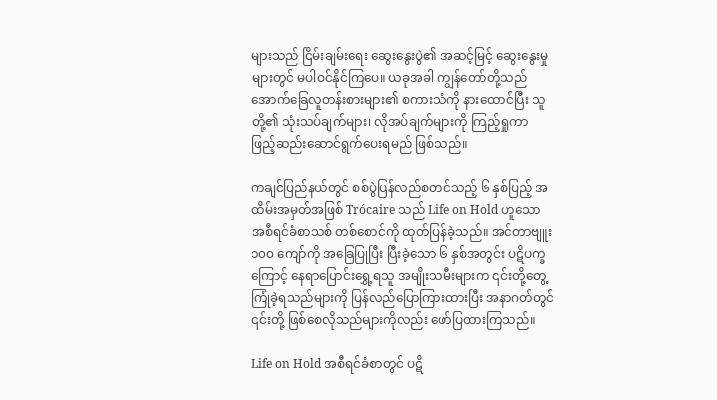များသည် ငြိမ်းချမ်းရေး ဆွေးနွေးပွဲ၏ အဆင့်မြင့် ဆွေးနွေးမှုများတွင် မပါဝင်နိုင်ကြပေ။ ယခုအခါ ကျွန်တော်တို့သည် အောက်ခြေလူတန်းစားများ၏ စကားသံကို နားထောင်ပြီး သူတို့၏ သုံးသပ်ချက်များ၊ လိုအပ်ချက်များကို ကြည့်ရှုကာ  ဖြည့်ဆည်းဆောင်ရွက်ပေးရမည် ဖြစ်သည်။

ကချင်ပြည်နယ်တွင် စစ်ပွဲပြန်လည်စတင်သည့် ၆ နှစ်ပြည့် အထိမ်းအမှတ်အဖြစ် Trócaire သည် Life on Hold ဟူသော အစီရင်ခံစာသစ် တစ်စောင်ကို ထုတ်ပြန်ခဲ့သည်။ အင်တာဗျူး ၁၀၀ ကျော်ကို အခြေပြုပြီး ပြီးခဲ့သော ၆ နှစ်အတွင်း ပဋိပက္ခကြောင့် နေရာပြောင်းရွှေ့ရသူ အမျိုးသမီးများက ၎င်းတို့တွေ့ကြုံခဲ့ရသည်များကို ပြန်လည်ပြောကြားထားပြီး အနာဂတ်တွင် ၎င်းတို့ ဖြစ်စေလိုသည်များကိုလည်း ဖော်ပြထားကြသည်။

Life on Hold အစီရင်ခံစာတွင် ပဋိ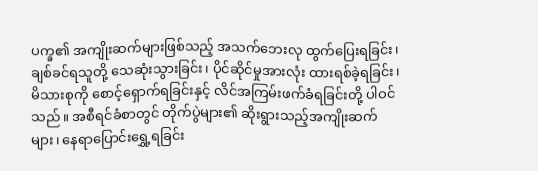ပက္ခ၏ အကျိုးဆက်များဖြစ်သည့် အသက်ဘေးလု ထွက်ပြေးရခြင်း၊ ချစ်ခင်ရသူတို့ သေဆုံးသွားခြင်း၊ ပိုင်ဆိုင်မှုအားလုံး ထားရစ်ခဲ့ရခြင်း၊ မိသားစုကို စောင့်ရှောက်ရခြင်းနှင့် လိင်အကြမ်းဖက်ခံရခြင်းတို့ ပါဝင်သည်။ အစီရင်ခံစာတွင် တိုက်ပွဲများ၏ ဆိုးရွားသည့်အကျိုးဆက်များ၊ နေရာပြောင်းရွှေ့ရခြင်း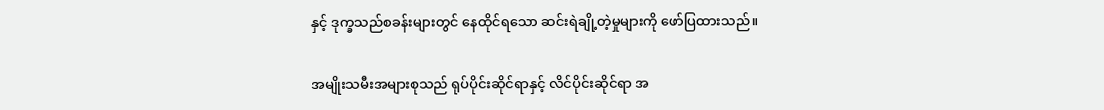နှင့် ဒုက္ခသည်စခန်းများတွင် နေထိုင်ရသော ဆင်းရဲချို့တဲ့မှုများကို ဖော်ပြထားသည်။

အမျိုးသမီးအများစုသည် ရုပ်ပိုင်းဆိုင်ရာနှင့် လိင်ပိုင်းဆိုင်ရာ အ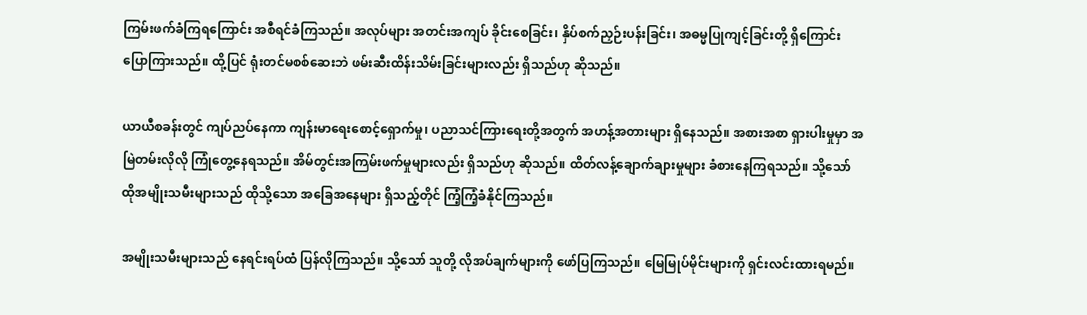ကြမ်းဖက်ခံကြရကြောင်း အစီရင်ခံကြသည်။ အလုပ်များ အတင်းအကျပ် ခိုင်းစေခြင်း၊ နှိပ်စက်ညှဉ်းပန်းခြင်း၊ အဓမ္မပြုကျင့်ခြင်းတို့ ရှိကြောင်း ပြောကြားသည်။ ထို့ပြင် ရုံးတင်မစစ်ဆေးဘဲ ဖမ်းဆီးထိန်းသိမ်းခြင်းများလည်း ရှိသည်ဟု ဆိုသည်။

ယာယီစခန်းတွင် ကျပ်ညပ်နေကာ ကျန်းမာရေးစောင့်ရှောက်မှု၊ ပညာသင်ကြားရေးတို့အတွက် အဟန့်အတားများ ရှိနေသည်။ အစားအစာ ရှားပါးမှုမှာ အမြဲတမ်းလိုလို ကြုံတွေ့နေရသည်။ အိမ်တွင်းအကြမ်းဖက်မှုများလည်း ရှိသည်ဟု ဆိုသည်။ ထိတ်လန့်ချောက်ချားမှုများ ခံစားနေကြရသည်။ သို့သော် ထိုအမျိုးသမီးများသည် ထိုသို့သော အခြေအနေများ ရှိသည့်တိုင် ကြံ့ကြံ့ခံနိုင်ကြသည်။

အမျိုးသမီးများသည် နေရင်းရပ်ထံ ပြန်လိုကြသည်။ သို့သော် သူတို့ လိုအပ်ချက်များကို ဖော်ပြကြသည်။ မြေမြုပ်မိုင်းများကို ရှင်းလင်းထားရမည်။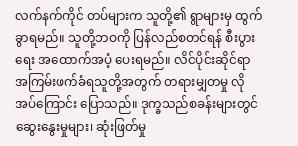လက်နက်ကိုင် တပ်များက သူတို့၏ ရွာများမှ ထွက်ခွာရမည်။ သူတို့ဘဝကို ပြန်လည်စတင်ရန် စီးပွားရေး အထောက်အပံ့ ပေးရမည်။ လိင်ပိုင်းဆိုင်ရာ အကြမ်းဖက်ခံရသူတို့အတွက် တရားမျှတမှု လိုအပ်ကြောင်း ပြောသည်။ ဒုက္ခသည်စခန်းများတွင် ဆွေးနွေးမှုများ၊ ဆုံးဖြတ်မှု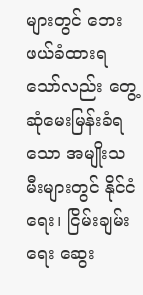များတွင် ဘေးဖယ်ခံထားရသော်လည်း တွေ့ဆုံမေးမြန်းခံရသော အမျိုးသမီးများတွင် နိုင်ငံရေး၊ ငြိမ်းချမ်းရေး ဆွေး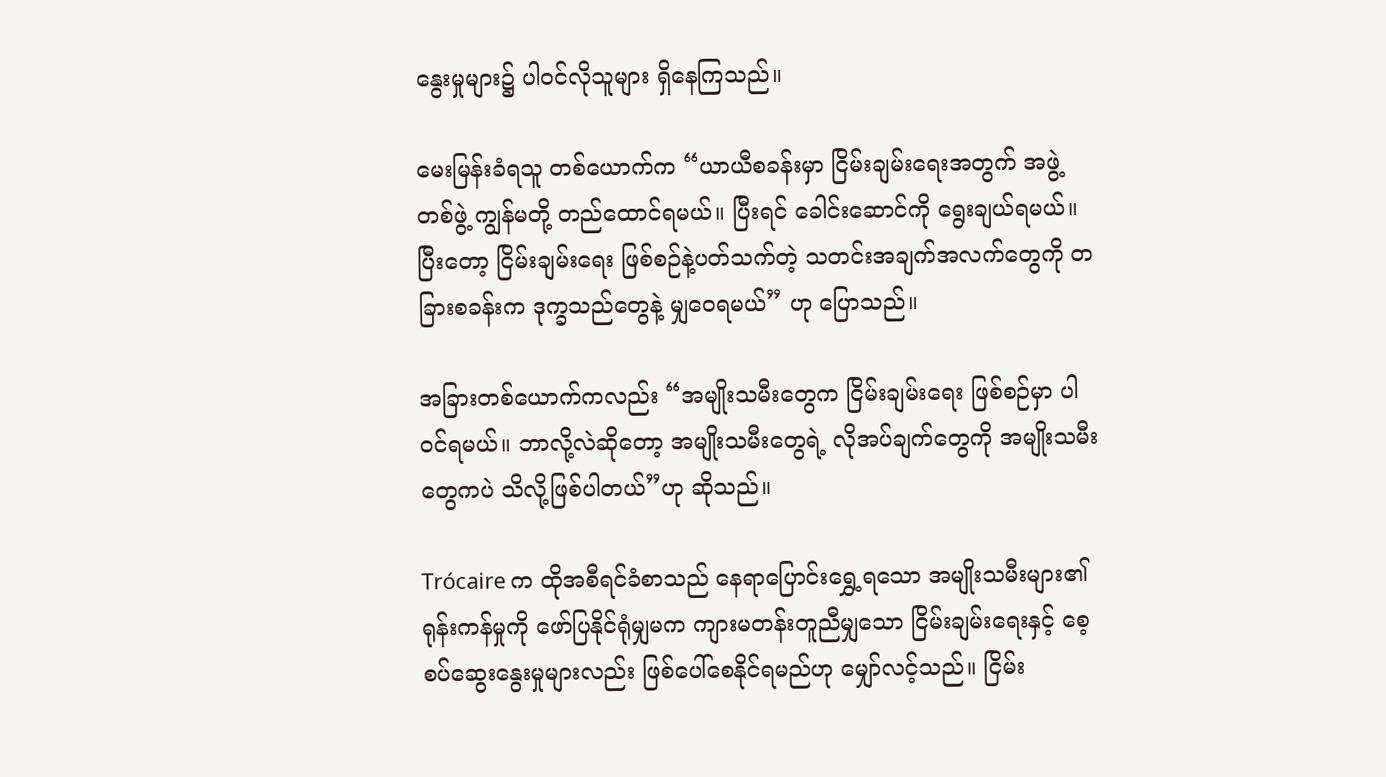နွေးမှုများ၌ ပါဝင်လိုသူများ ရှိနေကြသည်။

မေးမြန်းခံရသူ တစ်ယောက်က “ယာယီစခန်းမှာ ငြိမ်းချမ်းရေးအတွက် အဖွဲ့ တစ်ဖွဲ့ ကျွန်မတို့ တည်ထောင်ရမယ်။ ပြီးရင် ခေါင်းဆောင်ကို ရွေးချယ်ရမယ်။ ပြီးတော့ ငြိမ်းချမ်းရေး ဖြစ်စဉ်နဲ့ပတ်သက်တဲ့ သတင်းအချက်အလက်တွေကို တခြားစခန်းက ဒုက္ခသည်တွေနဲ့ မျှဝေရမယ်” ဟု ပြောသည်။

အခြားတစ်ယောက်ကလည်း “အမျိုးသမီးတွေက ငြိမ်းချမ်းရေး ဖြစ်စဉ်မှာ ပါဝင်ရမယ်။ ဘာလို့လဲဆိုတော့ အမျိုးသမီးတွေရဲ့ လိုအပ်ချက်တွေကို အမျိုးသမီးတွေကပဲ သိလို့ဖြစ်ပါတယ်”ဟု ဆိုသည်။

Trócaire က ထိုအစီရင်ခံစာသည် နေရာပြောင်းရွှေ့ရသော အမျိုးသမီးများ၏ ရုန်းကန်မှုကို ဖော်ပြနိုင်ရုံမျှမက ကျားမတန်းတူညီမျှသော ငြိမ်းချမ်းရေးနှင့် စေ့စပ်ဆွေးနွေးမှုများလည်း ဖြစ်ပေါ်စေနိုင်ရမည်ဟု မျှော်လင့်သည်။ ငြိမ်း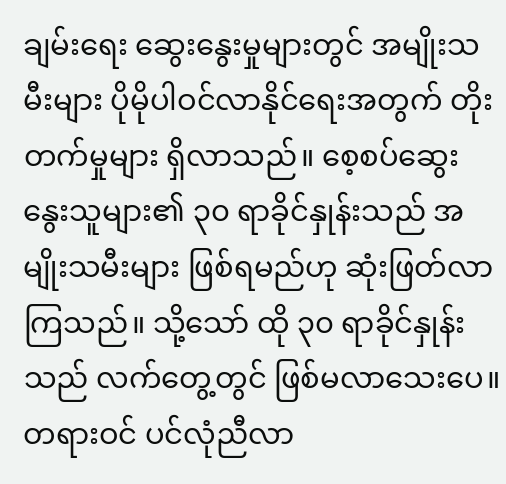ချမ်းရေး ဆွေးနွေးမှုများတွင် အမျိုးသမီးများ ပိုမိုပါဝင်လာနိုင်ရေးအတွက် တိုးတက်မှုများ ရှိလာသည်။ စေ့စပ်ဆွေးနွေးသူများ၏ ၃၀ ရာခိုင်နှုန်းသည် အမျိုးသမီးများ ဖြစ်ရမည်ဟု ဆုံးဖြတ်လာကြသည်။ သို့သော် ထို ၃၀ ရာခိုင်နှုန်းသည် လက်တွေ့တွင် ဖြစ်မလာသေးပေ။ တရားဝင် ပင်လုံညီလာ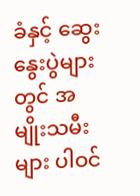ခံနှင့် ဆွေးနွေးပွဲများတွင် အမျိုးသမီးများ ပါဝင်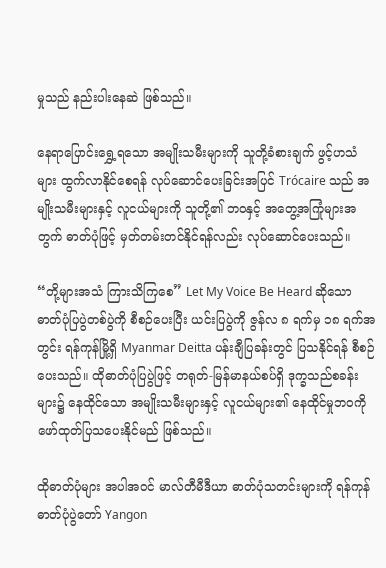မှုသည် နည်းပါးနေဆဲ ဖြစ်သည်။

နေရာပြောင်းရွှေ့ရသော အမျိုးသမီးများကို သူတို့ခံစားချက် ဖွင့်ဟသံများ ထွက်လာနိုင်စေရန် လုပ်ဆောင်ပေးခြင်းအပြင် Trócaire သည် အမျိုးသမီးများနှင့် လူငယ်များကို သူတို့၏ ဘဝနှင့် အတွေ့အကြုံများအတွက် ဓာတ်ပုံဖြင့် မှတ်တမ်းတင်နိုင်ရန်လည်း လုပ်ဆောင်ပေးသည်။

“တို့များအသံ ကြားသိကြစေ” Let My Voice Be Heard ဆိုသော ဓာတ်ပုံပြပွဲတစ်ပွဲကို စီစဉ်ပေးပြီး ယင်းပြပွဲကို ဇွန်လ ၈ ရက်မှ ၁၈ ရက်အတွင်း ရန်ကုန်မြို့ရှိ Myanmar Deitta ပန်းချီပြခန်းတွင် ပြသနိုင်ရန် စီစဉ်ပေးသည်။ ထိုဓာတ်ပုံပြပွဲဖြင့် တရုတ်-မြန်မာနယ်စပ်ရှိ ဒုက္ခသည်စခန်းများ၌ နေထိုင်သော အမျိုးသမီးများနှင့် လူငယ်များ၏ နေထိုင်မှုဘဝကို ဖော်ထုတ်ပြသပေးနိုင်မည် ဖြစ်သည်။

ထိုဓာတ်ပုံများ အပါအဝင် မာလ်တီမီဒီယာ ဓာတ်ပုံသတင်းများကို ရန်ကုန် ဓာတ်ပုံပွဲတော် Yangon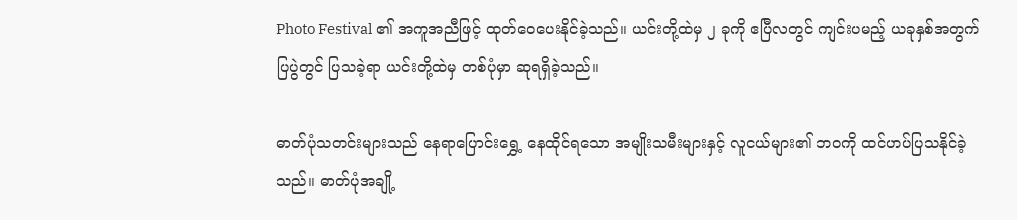Photo Festival ၏ အကူအညီဖြင့် ထုတ်ဝေပေးနိုင်ခဲ့သည်။ ယင်းတို့ထဲမှ ၂ ခုကို ဧပြီလတွင် ကျင်းပမည့် ယခုနှစ်အတွက် ပြပွဲတွင် ပြသခဲ့ရာ ယင်းတို့ထဲမှ တစ်ပုံမှာ ဆုရရှိခဲ့သည်။

ဓာတ်ပုံသတင်းများသည် နေရာပြောင်းရွှေ့ နေထိုင်ရသော အမျိုးသမီးများနှင့် လူငယ်များ၏ ဘဝကို ထင်ဟပ်ပြသနိုင်ခဲ့သည်။ ဓာတ်ပုံအချို့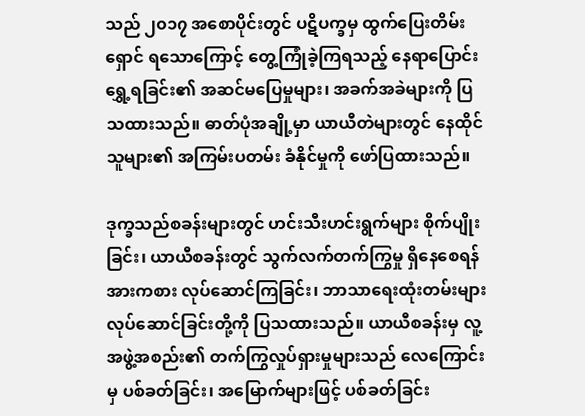သည် ၂၀၁၇ အစောပိုင်းတွင် ပဋိပက္ခမှ ထွက်ပြေးတိမ်းရှောင် ရသောကြောင့် တွေ့ကြုံခဲ့ကြရသည့် နေရာပြောင်းရွှေ့ရခြင်း၏ အဆင်မပြေမှုများ၊ အခက်အခဲများကို ပြသထားသည်။ ဓာတ်ပုံအချို့မှာ ယာယီတဲများတွင် နေထိုင်သူများ၏ အကြမ်းပတမ်း ခံနိုင်မှုကို ဖော်ပြထားသည်။

ဒုက္ခသည်စခန်းများတွင် ဟင်းသီးဟင်းရွက်များ စိုက်ပျိုးခြင်း၊ ယာယီစခန်းတွင် သွက်လက်တက်ကြွမှု ရှိနေစေရန် အားကစား လုပ်ဆောင်ကြခြင်း၊ ဘာသာရေးထုံးတမ်းများ လုပ်ဆောင်ခြင်းတို့ကို ပြသထားသည်။ ယာယီစခန်းမှ လူ့အဖွဲ့အစည်း၏ တက်ကြွလှုပ်ရှားမှုများသည် လေကြောင်းမှ ပစ်ခတ်ခြင်း၊ အမြောက်များဖြင့် ပစ်ခတ်ခြင်း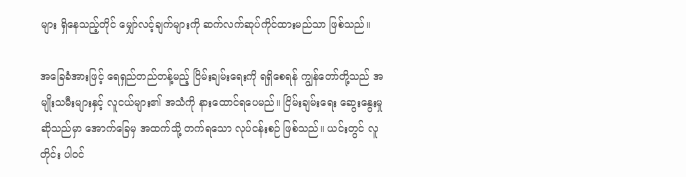များ ရှိနေသည့်တိုင် မျှော်လင့်ချက်များကို ဆက်လက်ဆုပ်ကိုင်ထားမည်သာ ဖြစ်သည်။

အခြေခံအားဖြင့် ရေရှည်တည်တန့်မည့် ငြိမ်းချမ်းရေးကို ရရှိစေရန် ကျွန်တော်တို့သည် အမျိုးသမီးများနှင့် လူငယ်များ၏ အသံကို နားထောင်ရပေမည်။ ငြိမ်းချမ်းရေး ဆွေးနွေးမှုဆိုသည်မှာ အောက်ခြေမှ အထက်သို့ တက်ရသော လုပ်ငန်းစဉ် ဖြစ်သည်။ ယင်းတွင် လူတိုင်း ပါဝင်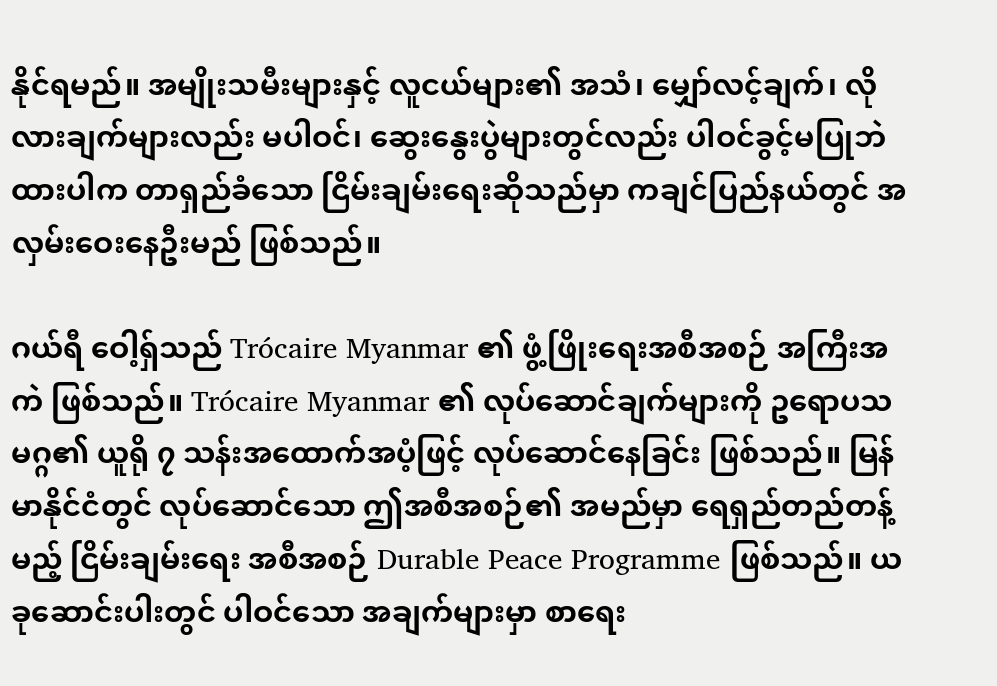နိုင်ရမည်။ အမျိုးသမီးများနှင့် လူငယ်များ၏ အသံ၊ မျှော်လင့်ချက်၊ လိုလားချက်များလည်း မပါဝင်၊ ဆွေးနွေးပွဲများတွင်လည်း ပါဝင်ခွင့်မပြုဘဲထားပါက တာရှည်ခံသော ငြိမ်းချမ်းရေးဆိုသည်မှာ ကချင်ပြည်နယ်တွင် အလှမ်းဝေးနေဦးမည် ဖြစ်သည်။

ဂယ်ရီ ဝေါ့ရှ်သည် Trócaire Myanmar ၏ ဖွံ့ဖြိုးရေးအစီအစဉ် အကြီးအကဲ ဖြစ်သည်။ Trócaire Myanmar ၏ လုပ်ဆောင်ချက်များကို ဥရောပသမဂ္ဂ၏ ယူရို ၇ သန်းအထောက်အပံ့ဖြင့် လုပ်ဆောင်နေခြင်း ဖြစ်သည်။ မြန်မာနိုင်ငံတွင် လုပ်ဆောင်သော ဤအစီအစဉ်၏ အမည်မှာ ရေရှည်တည်တန့်မည့် ငြိမ်းချမ်းရေး အစီအစဉ် Durable Peace Programme ဖြစ်သည်။ ယခုဆောင်းပါးတွင် ပါဝင်သော အချက်များမှာ စာရေး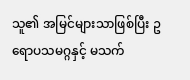သူ၏ အမြင်များသာဖြစ်ပြီး ဥရောပသမဂ္ဂနှင့် မသက်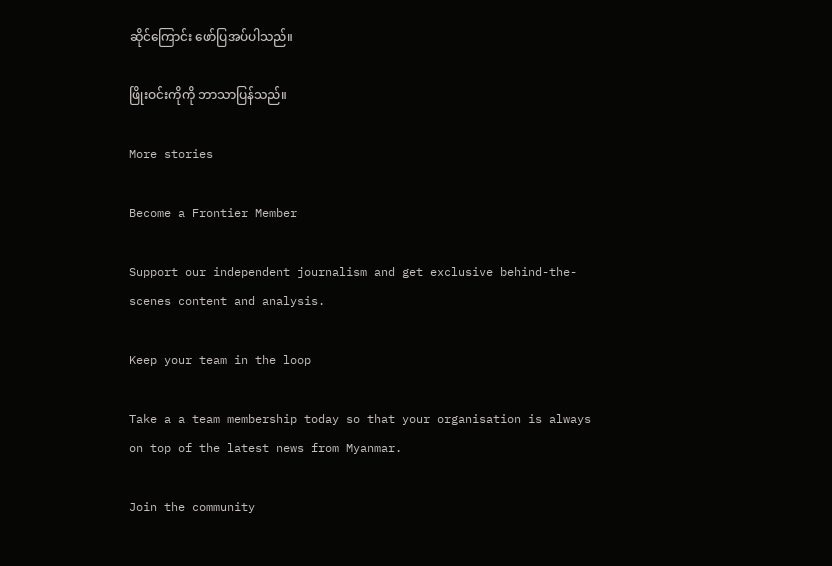ဆိုင်ကြောင်း ဖော်ပြအပ်ပါသည်။

ဖြိုးဝင်းကိုကို ဘာသာပြန်သည်။

More stories

Become a Frontier Member

Support our independent journalism and get exclusive behind-the-scenes content and analysis.

Keep your team in the loop

Take a a team membership today so that your organisation is always on top of the latest news from Myanmar.

Join the community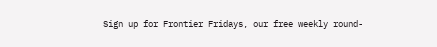Sign up for Frontier Fridays, our free weekly round-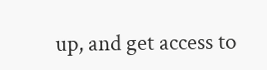up, and get access to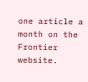one article a month on the Frontier website.